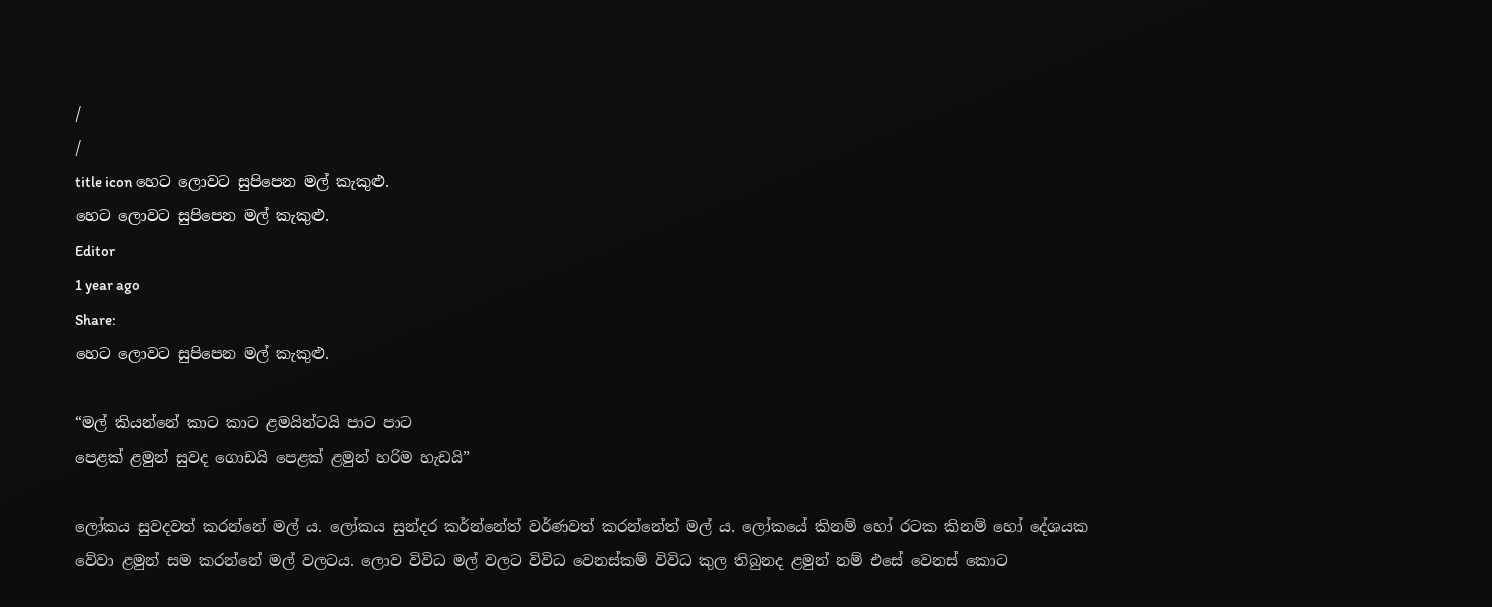/
/
title icon හෙට ලොවට සුපිපෙන මල් කැකුළු.
හෙට ලොවට සුපිපෙන මල් කැකුළු.
Editor
1 year ago
Share:
හෙට ලොවට සුපිපෙන මල් කැකුළු.

“මල් කියන්නේ කාට කාට ළමයින්ටයි පාට පාට
පෙළක් ළමුන් සුවද ගොඩයි පෙළක් ළමුන් හරිම හැඩයි”

ලෝකය සුවදවත් කරන්නේ මල්‍ ය. ලෝකය සුන්දර කර්න්නේත් වර්ණවත් කරන්නේත් මල්‍ ය. ලෝකයේ කිනම් හෝ රටක කිනම් හෝ දේශයක වේවා ළමුන් සම කරන්නේ මල් වලටය. ලොව විවිධ මල් වලට විවිධ වෙනස්කම් විවිධ කුල තිබුනද ළමුන් නම් එසේ වෙනස් කොට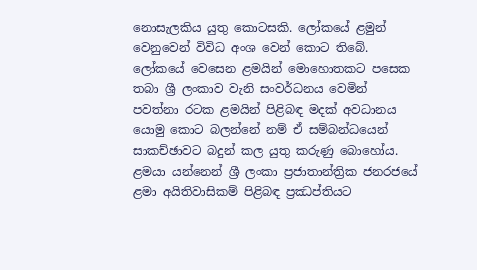නොසැලකිය යුතු කොටසකි. ලෝකයේ ළමුන් වෙනුවෙන් විවිධ අංශ වෙන් කොට තිබේ. ලෝකයේ වෙසෙන ළමයින් මොහොතකට පසෙක තබා ශ්‍රී ලංකාව වැනි සංවර්ධනය වෙමින් පවත්නා රටක ළමයින් පිළිබඳ මදක් අවධානය යොමු කොට බලන්නේ නම් ඒ සම්බන්ධයෙන් සාකච්ඡාවට බදුන් කල යුතු කරුණු බොහෝය. ළමයා යන්නෙන් ශ්‍රී ලංකා ප්‍රජාතාන්ත්‍රික ජනරජයේ ළමා අයිතිවාසිකම් පිළිබඳ ප්‍රඣප්තියට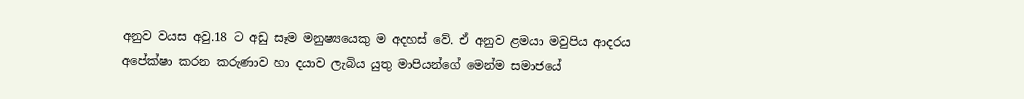අනුව වයස අවු.18 ට අඩු සෑම මනුෂ්‍යයෙකු ම අදහස් වේ. ඒ අනුව ළමයා මවුපිය ආදරය අපේක්ෂා කරන කරුණාව හා දයාව ලැබිය යුතු මාපියන්ගේ මෙන්ම සමාජයේ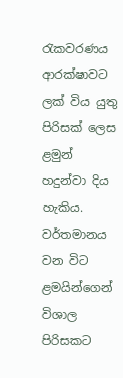රැකවරණය ආරක්ෂාවට ලක් විය යුතු පිරිසක් ලෙස ළමුන් හදුන්වා දිය හැකිය.
වර්තමානය වන විට ළමයින්ගෙන් විශාල පිරිසකට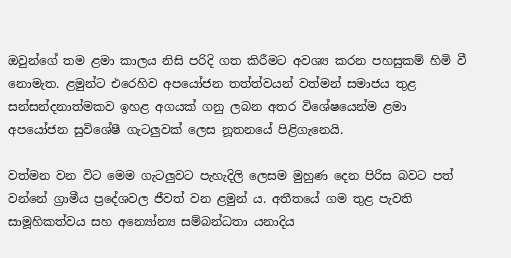ඔවුන්ගේ තම ළමා කාලය නිසි පරිදි ගත කිරීමට අවශ්‍ය කරන පහසුකම් හිමි වී නොමැත. ළමුන්ට එරෙහිව අපයෝජන තත්ත්වයන් වත්මන් සමාජය තුළ සන්සන්දනාත්මකව ඉහළ අගයක් ගනු ලබන අතර විශේෂයෙන්ම ළමා අපයෝජන සුවිශේෂී ගැටලුවක් ලෙස නූතනයේ පිළිගැනෙයි.

වත්මන වන විට මෙම ගැටලුවට පැහැදිලි ලෙසම මුහුණ දෙන පිරිස බවට පත් වන්නේ ග්‍රාමීය ප්‍රදේශවල ජීවත් වන ළමුන්‍ ය. අතීතයේ ගම තුළ පැවති සාමූහිකත්වය සහ අන්‍යෝන්‍ය සම්බන්ධතා යනාදිය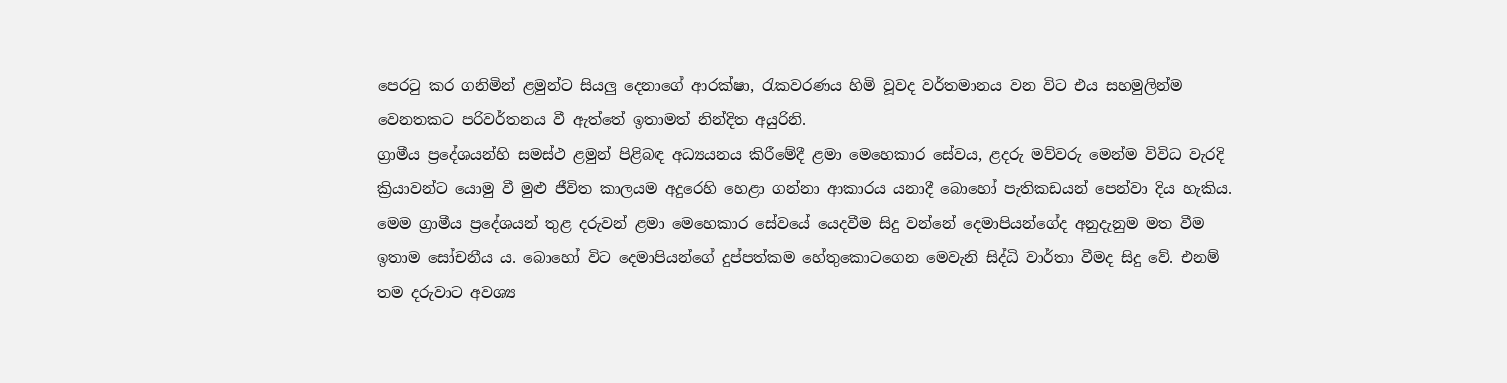පෙරටු කර ගනිමින් ළමුන්ට සියලු දෙනාගේ ආරක්ෂා, රැකවරණය හිමි වූවද වර්තමානය වන විට එය සහමුලින්ම වෙනතකට පරිවර්තනය වී ඇත්තේ ඉතාමත් නින්දිත අයුරිනි.
ග්‍රාමීය ප්‍රදේශයන්හි සමස්ථ ළමුන් පිළිබඳ අධ්‍යයනය කිරීමේදී ළමා මෙහෙකාර සේවය, ළදරු මව්වරු මෙන්ම විවිධ වැරදි ක්‍රියාවන්ට යොමු වී මුළු ජීවිත කාලයම අදුරෙහි හෙළා ගන්නා ආකාරය යනාදී බොහෝ පැතිකඩයන් පෙන්වා දිය හැකිය. මෙම ග්‍රාමීය ප්‍රදේශයන් තුළ දරුවන් ළමා මෙහෙකාර සේවයේ යෙදවීම සිදු වන්නේ දෙමාපියන්ගේද අනුදැනුම මත වීම ඉතාම සෝචනීය ය. බොහෝ විට දෙමාපියන්ගේ දුප්පත්කම හේතුකොටගෙන මෙවැනි සිද්ධි වාර්තා වීමද සිදු වේ. එනම් තම දරුවාට අවශ්‍ය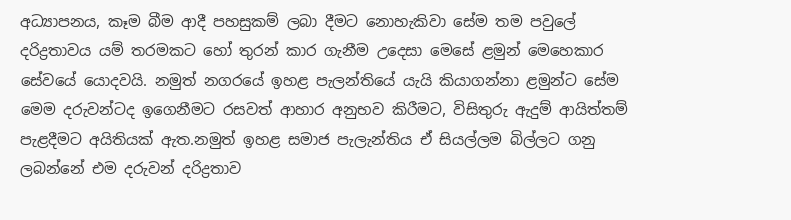අධ්‍යාපනය, කෑම බීම ආදී පහසුකම් ලබා දීමට නොහැකිවා සේම තම පවුලේ දරිද්‍රතාවය යම් තරමකට හෝ තුරන් කාර ගැනීම උදෙසා මෙසේ ළමුන් මෙහෙකාර සේවයේ යොදවයි. නමුත් නගරයේ ඉහළ පැලන්තියේ යැයි කියාගන්නා ළමුන්ට සේම මෙම දරුවන්ටද ඉගෙනීමට රසවත් ආහාර අනුභව කිරීමට, විසිතුරු ඇදුම් ආයිත්තම් පැළදීමට අයිතියක් ඇත.නමුත් ඉහළ සමාජ පැලැන්තිය ඒ සියල්ලම බිල්ලට ගනු ලබන්නේ එම දරුවන් දරිද්‍රතාව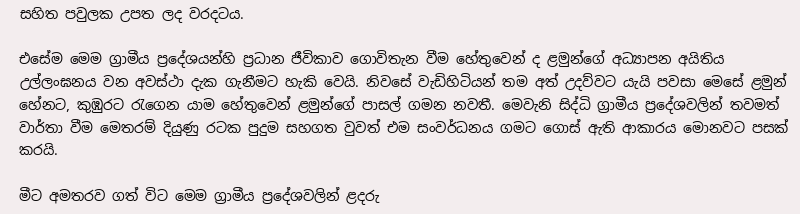සහිත පවුලක උපත ලද වරදටය.

එසේම මෙම ග්‍රාමීය ප්‍රදේශයන්හි ප්‍රධාන ජීවිකාව ගොවිතැන වීම හේතුවෙන් ද ළමුන්ගේ අධ්‍යාපන අයිතිය උල්ලංඝනය වන අවස්ථා දැක ගැනීමට හැකි වෙයි. නිවසේ වැඩිහිටියන් තම අත් උදව්වට යැයි පවසා මෙසේ ළමුන් හේනට, කුඹුරට රැගෙන යාම හේතුවෙන් ළමුන්ගේ පාසල් ගමන නවතී. මෙවැනි සිද්ධි ග්‍රාමීය ප්‍රදේශවලින් තවමත් වාර්තා වීම මෙතරම් දියුණු රටක පුදුම සහගත වුවත් එම සංවර්ධනය ගමට ගොස් ඇති ආකාරය මොනවට පසක් කරයි.

මීට අමතරව ගත් විට මෙම ග්‍රාමීය ප්‍රදේශවලින් ළදරු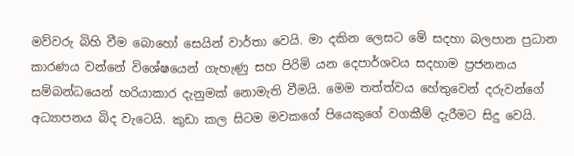මව්වරු බිහි වීම බොහෝ සෙයින් වාර්තා වෙයි. මා දකින ලෙසට මේ සදහා බලපාන ප්‍රධාන කාරණය වන්නේ විශේෂයෙන් ගැහැණු සහ පිරිමි යන දෙපාර්ශවය සදහාම ප්‍රජනනය සම්බන්ධයෙන් හරියාකාර දැනුමක් නොමැති වීමයි. මෙම තත්ත්වය හේතුවෙන් දරුවන්ගේ අධ්‍යාපනය බිද වැටෙයි. කුඩා කල සිටම මවකගේ පියෙකුගේ වගකීම් දැරීමට සිදු වෙයි.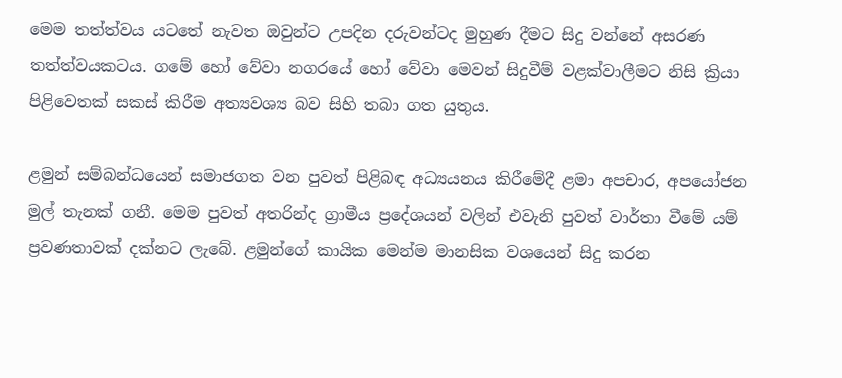මෙම තත්ත්වය යටතේ නැවත ඔවුන්ට උපදින දරුවන්ටද මුහුණ දීමට සිදු වන්නේ අසරණ තත්ත්වයකටය. ගමේ හෝ වේවා නගරයේ හෝ වේවා මෙවන් සිදුවීම් වළක්වාලීමට නිසි ක්‍රියා පිළිවෙතක් සකස් කිරීම අත්‍යවශ්‍ය බව සිහි තබා ගත යුතුය.

ළමුන් සම්බන්ධයෙන් සමාජගත වන පුවත් පිළිබඳ අධ්‍යයනය කිරීමේදී ළමා අපචාර, අපයෝජන මුල් තැනක් ගනී. මෙම පුවත් අතරින්ද ග්‍රාමීය ප්‍රදේශයන් වලින් එවැනි පුවත් වාර්තා වීමේ යම් ප්‍රවණතාවක් දක්නට ලැබේ. ළමුන්ගේ කායික මෙන්ම මානසික වශයෙන් සිදු කරන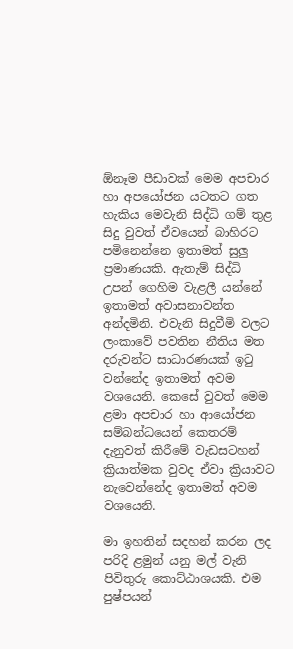ඕනෑම පීඩාවක් මෙම අපචාර හා අපයෝජන යටතට ගත හැකිය මෙවැනි සිද්ධි ගම් තුළ සිදු වුවත් ඒවයෙන් බාහිරට පමිනෙන්නෙ ඉතාමත් සුලු ප්‍රමාණයකි. ඇතැම් සිද්ධි උපන් ගෙහිම වැළලී යන්නේ ඉතාමත් අවාසනාවන්ත අන්දමිනි. එවැනි සිදුවීමි වලට ලංකාවේ පවතින නීතිය මත දරුවන්ට සාධාරණයක් ඉටු වන්නේද ඉතාමත් අවම වශයෙනි. කෙසේ වුවත් මෙම ළමා අපචාර හා ආයෝජන සම්බන්ධයෙන් කෙතරම් දැනුවත් කිරීමේ වැඩසටහන් ක්‍රියාත්මක වුවද ඒවා ක්‍රියාවට නැවෙන්නේද ඉතාමත් අවම වශයෙනි.

මා ඉහතින් සදහන් කරන ලද පරිදි ළමුන් යනු මල් වැනි පිවිතුරු කොට්ඨාශයකි. එම පුෂ්පයන්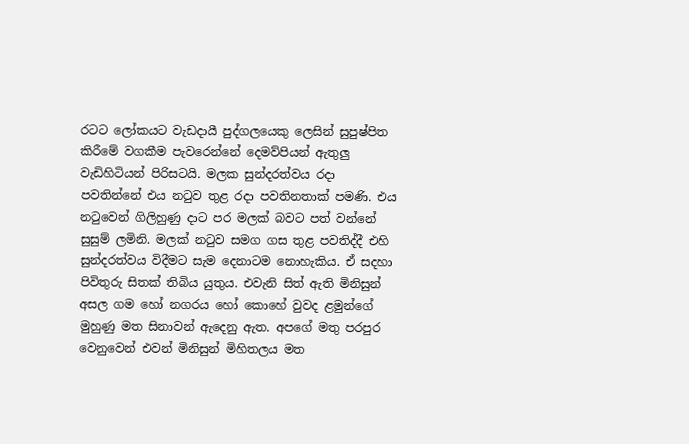රටට ලෝකයට වැඩදායී පුද්ගලයෙකු ලෙසින් සුපුෂ්පිත කිරීමේ වගකීම පැවරෙන්නේ දෙමව්පියන් ඇතුලු වැඩිහිටියන් පිරිසටයි. මලක සුන්දරත්වය රදා පවතින්නේ එය නටුව තුළ රදා පවතිනතාක් පමණි. එය නටුවෙන් ගිලිහුණු දාට පර මලක් බවට පත් වන්නේ සුසුම් ලමිනි. මලක් නටුව සමග ගස තුළ පවතිද්දී එහි සුන්දරත්වය විදීමට සැම දෙනාටම නොහැකිය. ඒ සදහා පිවිතුරු සිතක් තිබිය යුතුය. එවැනි සිත් ඇති මිනිසුන් අසල ගම හෝ නගරය හෝ කොහේ වුවද ළමුන්ගේ මුහුණු මත සිනාවන් ඇදෙනු ඇත. අපගේ මතු පරපුර වෙනුවෙන් එවන් මිනිසුන් මිහිතලය මත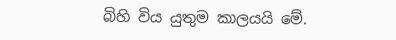බිහි විය යුතුම කාලයයි මේ.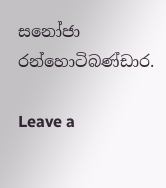සනෝජා රන්හොටිබණ්ඩාර.

Leave a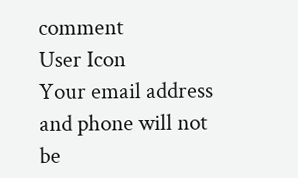comment
User Icon
Your email address and phone will not be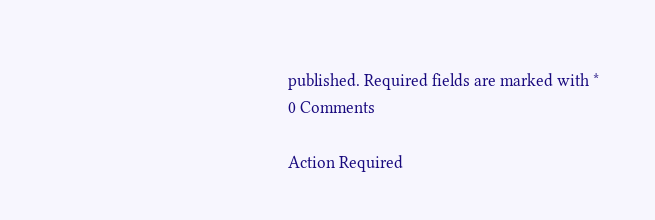published. Required fields are marked with *
0 Comments

Action Required